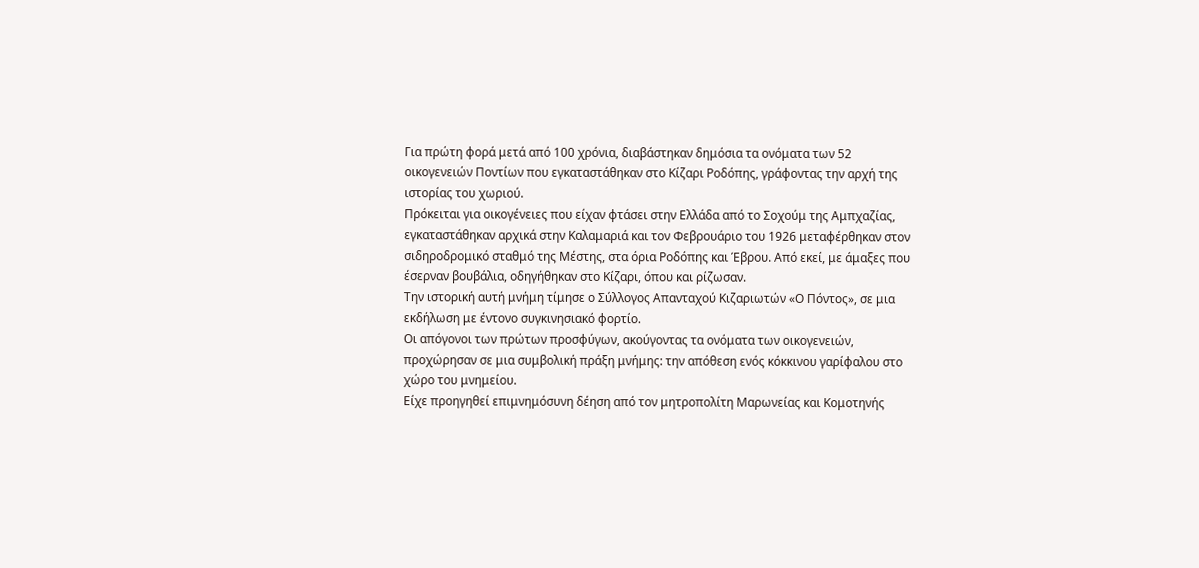Για πρώτη φορά μετά από 100 χρόνια, διαβάστηκαν δημόσια τα ονόματα των 52 οικογενειών Ποντίων που εγκαταστάθηκαν στο Κίζαρι Ροδόπης, γράφοντας την αρχή της ιστορίας του χωριού.
Πρόκειται για οικογένειες που είχαν φτάσει στην Ελλάδα από το Σοχούμ της Αμπχαζίας, εγκαταστάθηκαν αρχικά στην Καλαμαριά και τον Φεβρουάριο του 1926 μεταφέρθηκαν στον σιδηροδρομικό σταθμό της Μέστης, στα όρια Ροδόπης και Έβρου. Από εκεί, με άμαξες που έσερναν βουβάλια, οδηγήθηκαν στο Κίζαρι, όπου και ρίζωσαν.
Την ιστορική αυτή μνήμη τίμησε ο Σύλλογος Απανταχού Κιζαριωτών «Ο Πόντος», σε μια εκδήλωση με έντονο συγκινησιακό φορτίο.
Οι απόγονοι των πρώτων προσφύγων, ακούγοντας τα ονόματα των οικογενειών, προχώρησαν σε μια συμβολική πράξη μνήμης: την απόθεση ενός κόκκινου γαρίφαλου στο χώρο του μνημείου.
Είχε προηγηθεί επιμνημόσυνη δέηση από τον μητροπολίτη Μαρωνείας και Κομοτηνής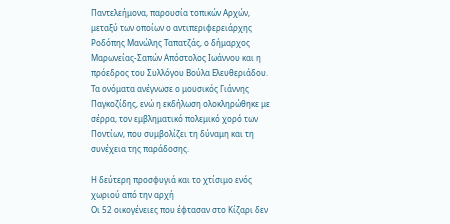Παντελεήμονα, παρουσία τοπικών Αρχών, μεταξύ των οποίων ο αντιπεριφερειάρχης Ροδόπης Μανώλης Ταπατζάς, ο δήμαρχος Μαρωνείας-Σαπών Απόστολος Ιωάννου και η πρόεδρος του Συλλόγου Βούλα Ελευθεριάδου.
Τα ονόματα ανέγνωσε ο μουσικός Γιάννης Παγκοζίδης, ενώ η εκδήλωση ολοκληρώθηκε με σέρρα, τον εμβληματικό πολεμικό χορό των Ποντίων, που συμβολίζει τη δύναμη και τη συνέχεια της παράδοσης.

Η δεύτερη προσφυγιά και το χτίσιμο ενός χωριού από την αρχή
Οι 52 οικογένειες που έφτασαν στο Κίζαρι δεν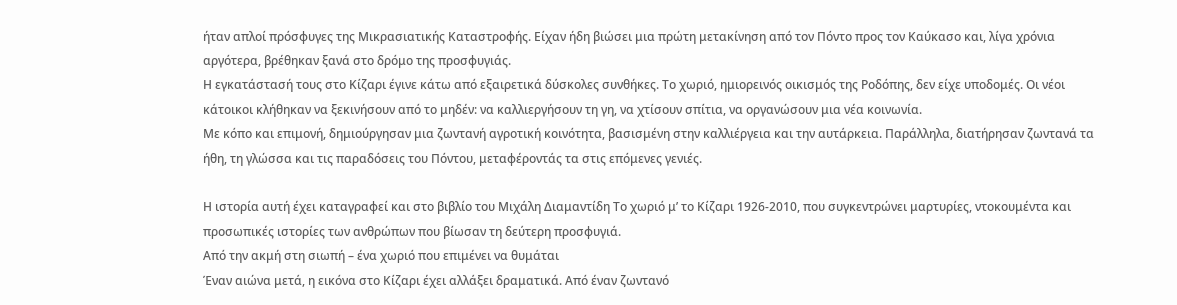ήταν απλοί πρόσφυγες της Μικρασιατικής Καταστροφής. Είχαν ήδη βιώσει μια πρώτη μετακίνηση από τον Πόντο προς τον Καύκασο και, λίγα χρόνια αργότερα, βρέθηκαν ξανά στο δρόμο της προσφυγιάς.
Η εγκατάστασή τους στο Κίζαρι έγινε κάτω από εξαιρετικά δύσκολες συνθήκες. Το χωριό, ημιορεινός οικισμός της Ροδόπης, δεν είχε υποδομές. Οι νέοι κάτοικοι κλήθηκαν να ξεκινήσουν από το μηδέν: να καλλιεργήσουν τη γη, να χτίσουν σπίτια, να οργανώσουν μια νέα κοινωνία.
Με κόπο και επιμονή, δημιούργησαν μια ζωντανή αγροτική κοινότητα, βασισμένη στην καλλιέργεια και την αυτάρκεια. Παράλληλα, διατήρησαν ζωντανά τα ήθη, τη γλώσσα και τις παραδόσεις του Πόντου, μεταφέροντάς τα στις επόμενες γενιές.

Η ιστορία αυτή έχει καταγραφεί και στο βιβλίο του Μιχάλη Διαμαντίδη Το χωριό μ’ το Κίζαρι 1926-2010, που συγκεντρώνει μαρτυρίες, ντοκουμέντα και προσωπικές ιστορίες των ανθρώπων που βίωσαν τη δεύτερη προσφυγιά.
Από την ακμή στη σιωπή – ένα χωριό που επιμένει να θυμάται
Έναν αιώνα μετά, η εικόνα στο Κίζαρι έχει αλλάξει δραματικά. Από έναν ζωντανό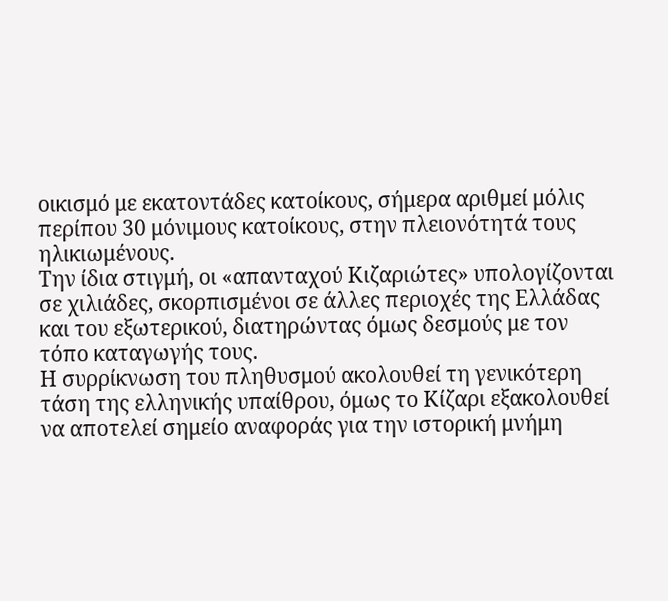οικισμό με εκατοντάδες κατοίκους, σήμερα αριθμεί μόλις περίπου 30 μόνιμους κατοίκους, στην πλειονότητά τους ηλικιωμένους.
Την ίδια στιγμή, οι «απανταχού Κιζαριώτες» υπολογίζονται σε χιλιάδες, σκορπισμένοι σε άλλες περιοχές της Ελλάδας και του εξωτερικού, διατηρώντας όμως δεσμούς με τον τόπο καταγωγής τους.
Η συρρίκνωση του πληθυσμού ακολουθεί τη γενικότερη τάση της ελληνικής υπαίθρου, όμως το Κίζαρι εξακολουθεί να αποτελεί σημείο αναφοράς για την ιστορική μνήμη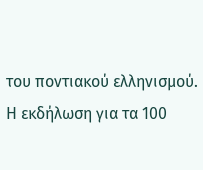του ποντιακού ελληνισμού.
Η εκδήλωση για τα 100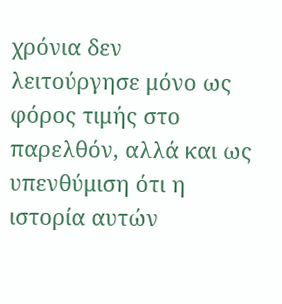χρόνια δεν λειτούργησε μόνο ως φόρος τιμής στο παρελθόν, αλλά και ως υπενθύμιση ότι η ιστορία αυτών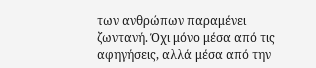των ανθρώπων παραμένει ζωντανή. Όχι μόνο μέσα από τις αφηγήσεις, αλλά μέσα από την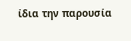ίδια την παρουσία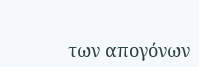των απογόνων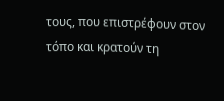τους, που επιστρέφουν στον τόπο και κρατούν τη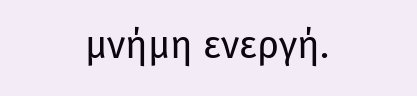μνήμη ενεργή.